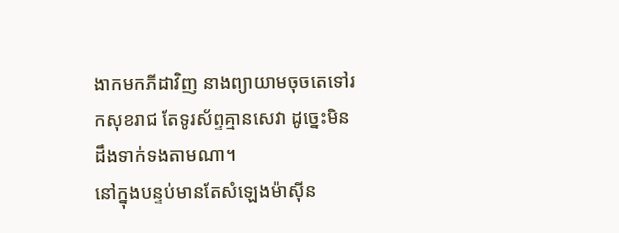ងាកមកភីដាវិញ នាងព្យាយាមចុចតេទៅរកសុខរាជ តែទូរស័ព្ទគ្មានសេវា ដូច្នេះមិនដឹងទាក់ទងតាមណា។
នៅក្នុងបន្ទប់មានតែសំឡេងម៉ាស៊ីន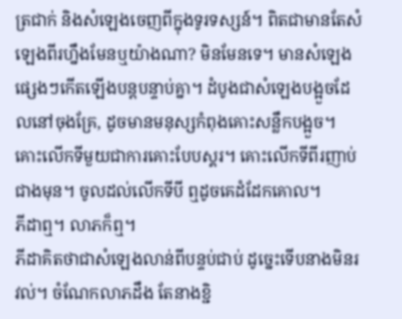ត្រជាក់ និងសំឡេងចេញពីក្នុងទូរទស្សន៍។ ពិតជាមានតែសំឡេងពីរហ្នឹងមែនឬយ៉ាងណា? មិនមែនទេ។ មានសំឡេងផ្សេងៗកើតឡើងបន្តបន្ទាប់គ្នា។ ដំបូងជាសំឡេងបង្អួចដែលនៅចុងគ្រែ, ដូចមានមនុស្សកំពុងគោះសន្លឹកបង្អួច។ គោះលើកទីមួយជាការគោះបែបស្គរ។ គោះលើកទីពីរញាប់ជាងមុន។ ចូលដល់លើកទីបី ឮដូចគេដំដែកគោល។
ភីដាឮ។ លាភក៏ឮ។
ភីដាគិតថាជាសំឡេងលាន់ពីបន្ទប់ជាប់ ដូច្នេះទើបនាងមិនរវល់។ ចំណែកលាភដឹង តែនាងខ្ជិ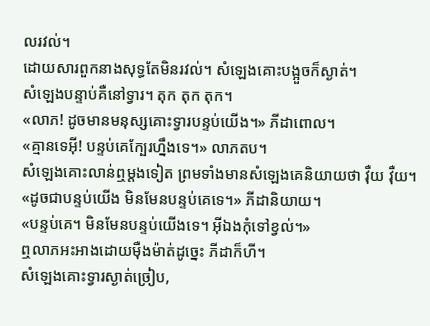លរវល់។
ដោយសារពួកនាងសុទ្ធតែមិនរវល់។ សំឡេងគោះបង្អួចក៏ស្ងាត់។
សំឡេងបន្ទាប់គឺនៅទ្វារ។ តុក តុក តុក។
«លាភ! ដូចមានមនុស្សគោះទ្វារបន្ទប់យើង។» ភីដាពោល។
«គ្មានទេអ៊ី! បន្ទប់គេក្បែរហ្នឹងទេ។» លាភតប។
សំឡេងគោះលាន់ឮម្តងទៀត ព្រមទាំងមានសំឡេងគេនិយាយថា វ៉ឺយ វ៉ឺយ។
«ដូចជាបន្ទប់យើង មិនមែនបន្ទប់គេទេ។» ភីដានិយាយ។
«បន្ទប់គេ។ មិនមែនបន្ទប់យើងទេ។ អ៊ីឯងកុំទៅខ្វល់។»
ឮលាភអះអាងដោយម៉ឺងម៉ាត់ដូច្នេះ ភីដាក៏ហី។
សំឡេងគោះទ្វារស្ងាត់ច្រៀប,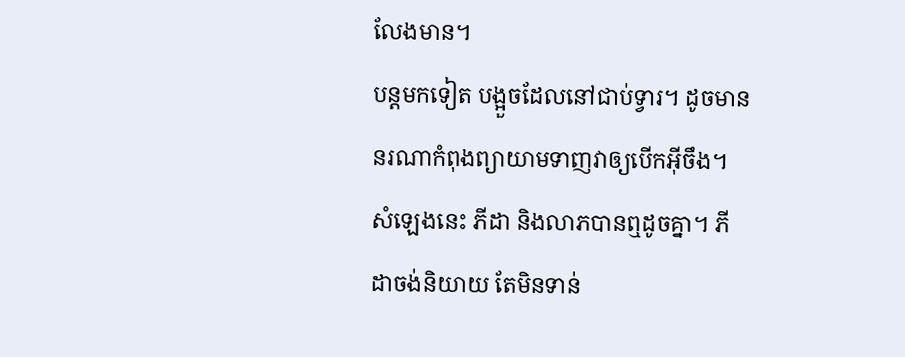លែងមាន។
បន្តមកទៀត បង្អួចដែលនៅជាប់ទ្វារ។ ដូចមាននរណាកំពុងព្យាយាមទាញវាឲ្យបើកអ៊ីចឹង។
សំឡេងនេះ ភីដា និងលាភបានឮដូចគ្នា។ ភីដាចង់និយាយ តែមិនទាន់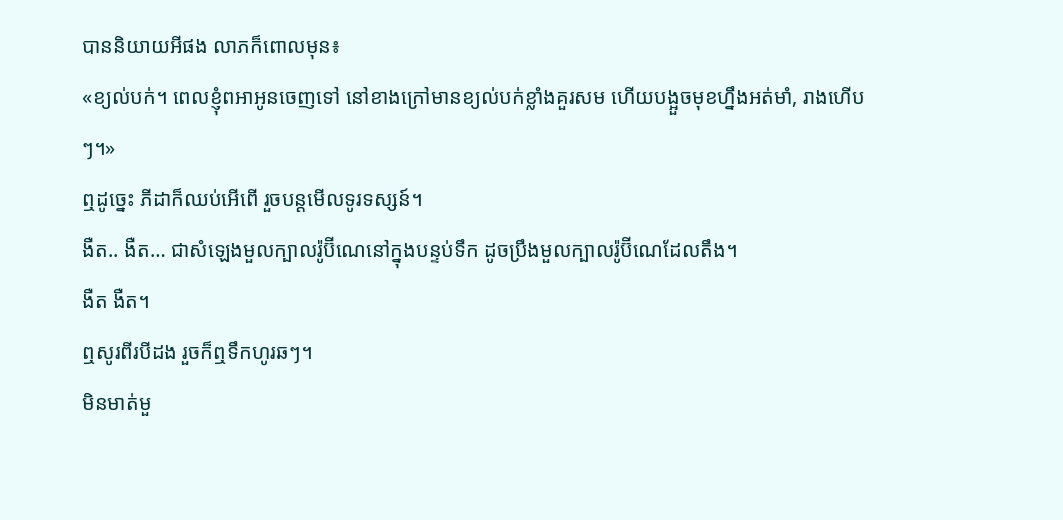បាននិយាយអីផង លាភក៏ពោលមុន៖
«ខ្យល់បក់។ ពេលខ្ញុំពអាអូនចេញទៅ នៅខាងក្រៅមានខ្យល់បក់ខ្លាំងគួរសម ហើយបង្អួចមុខហ្នឹងអត់មាំ, រាងហើបៗ។»
ឮដូច្នេះ ភីដាក៏ឈប់អើពើ រួចបន្តមើលទូរទស្សន៍។
ងឺត.. ងឺត… ជាសំឡេងមួលក្បាលរ៉ូប៊ីណេនៅក្នុងបន្ទប់ទឹក ដូចប្រឹងមួលក្បាលរ៉ូប៊ីណេដែលតឹង។
ងឺត ងឺត។
ឮសូរពីរបីដង រួចក៏ឮទឹកហូរឆៗ។
មិនមាត់មួ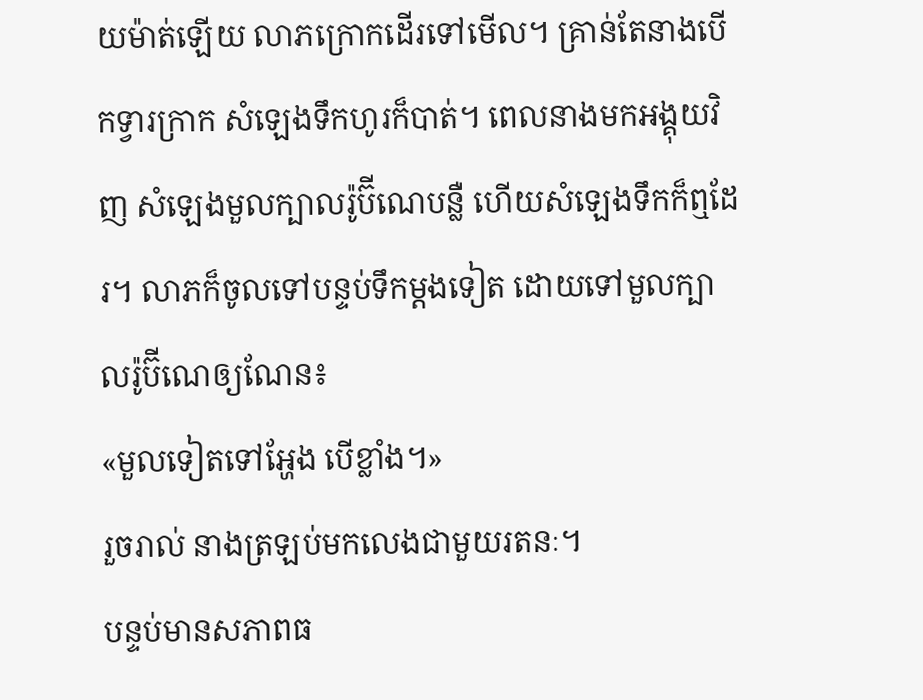យម៉ាត់ឡើយ លាភក្រោកដើរទៅមើល។ គ្រាន់តែនាងបើកទ្វារក្រាក សំឡេងទឹកហូរក៏បាត់។ ពេលនាងមកអង្គុយវិញ សំឡេងមួលក្បាលរ៉ូប៊ីណេបន្លឺ ហើយសំឡេងទឹកក៏ឮដែរ។ លាភក៏ចូលទៅបន្ទប់ទឹកម្តងទៀត ដោយទៅមួលក្បាលរ៉ូប៊ីណេឲ្យណែន៖
«មួលទៀតទៅអ្ហែង បើខ្លាំង។»
រួចរាល់ នាងត្រឡប់មកលេងជាមួយរតនៈ។
បន្ទប់មានសភាពធ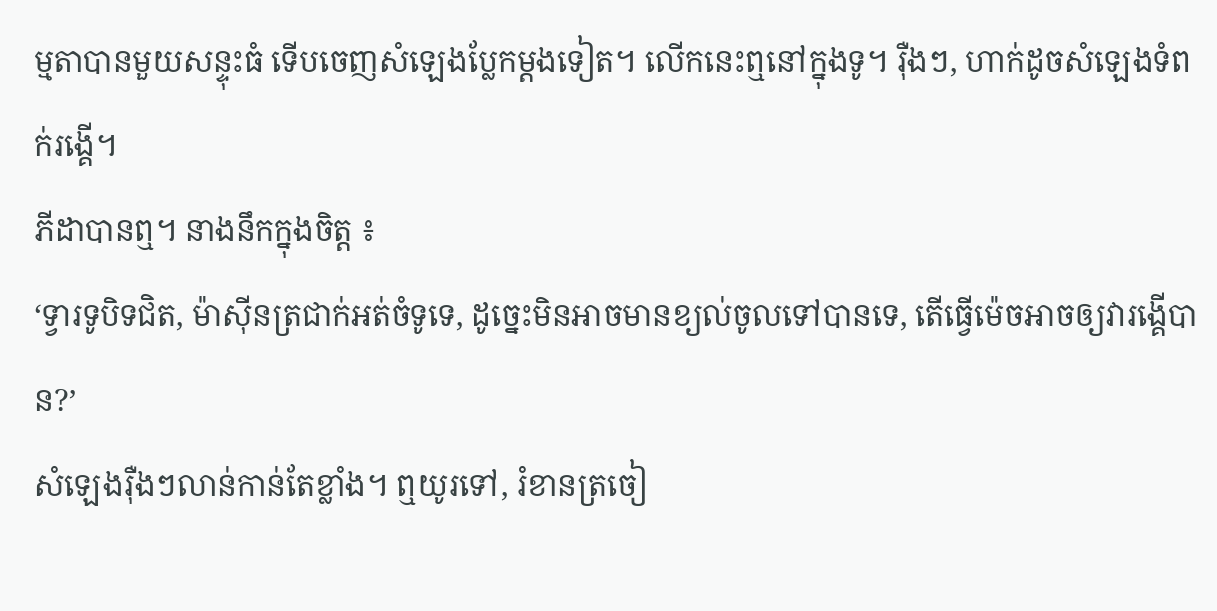ម្មតាបានមួយសន្ទុះធំ ទើបចេញសំឡេងប្លែកម្តងទៀត។ លើកនេះឮនៅក្នុងទូ។ រ៉ឺងៗ, ហាក់ដូចសំឡេងទំពក់រង្គើ។
ភីដាបានឮ។ នាងនឹកក្នុងចិត្ត ៖
‘ទ្វារទូបិទជិត, ម៉ាស៊ីនត្រជាក់អត់ចំទូទេ, ដូច្នេះមិនអាចមានខ្យល់ចូលទៅបានទេ, តើធ្វើម៉េចអាចឲ្យវារង្គើបាន?’
សំឡេងរ៉ឺងៗលាន់កាន់តែខ្លាំង។ ឮយូរទៅ, រំខានត្រចៀ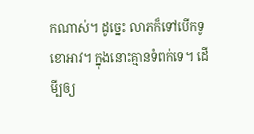កណាស់។ ដូច្នេះ លាភក៏ទៅបើកទូខោអាវ។ ក្នុងនោះគ្មានទំពក់ទេ។ ដើមី្បឲ្យ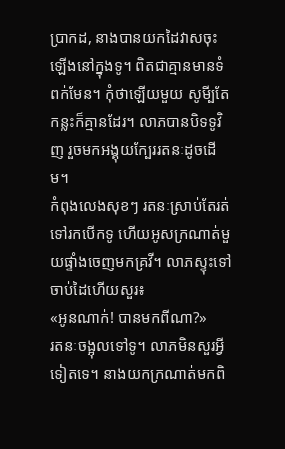ប្រាកដ, នាងបានយកដៃវាសចុះឡើងនៅក្នុងទូ។ ពិតជាគ្មានមានទំពក់មែន។ កុំថាឡើយមួយ សូមី្បតែកន្លះក៏គ្មានដែរ។ លាភបានបិទទូវិញ រួចមកអង្គុយក្បែររតនៈដូចដើម។
កំពុងលេងសុខៗ រតនៈស្រាប់តែរត់ទៅរកបើកទូ ហើយអូសក្រណាត់មួយផ្ទាំងចេញមកគ្រវី។ លាភស្ទុះទៅចាប់ដៃហើយសួរ៖
«អូនណាក់! បានមកពីណា?»
រតនៈចង្អុលទៅទូ។ លាភមិនសួរអ្វីទៀតទេ។ នាងយកក្រណាត់មកពិ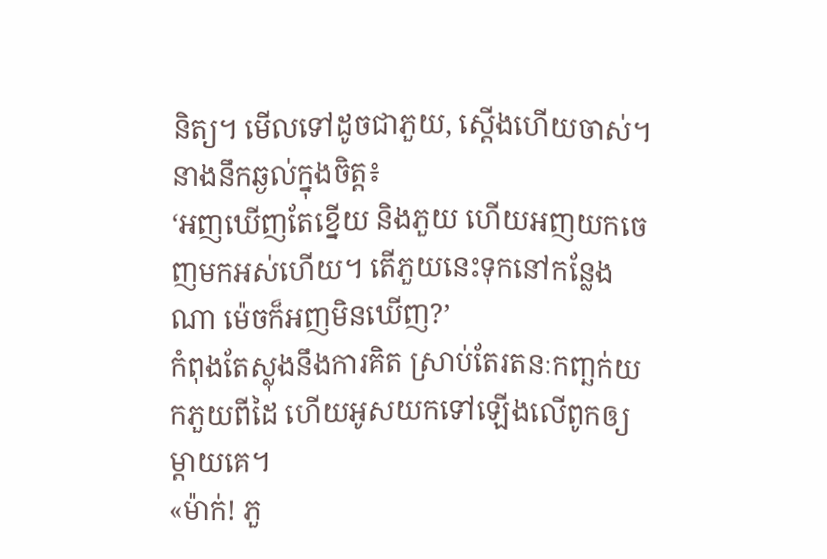និត្យ។ មើលទៅដូចជាភួយ, ស្តើងហើយចាស់។ នាងនឹកឆ្ងល់ក្នុងចិត្ត៖
‘អញឃើញតែខ្នើយ និងភួយ ហើយអញយកចេញមកអស់ហើយ។ តើភួយនេះទុកនៅកន្លែងណា ម៉េចក៏អញមិនឃើញ?’
កំពុងតែស្លុងនឹងការគិត ស្រាប់តែរតនៈកញ្ឆក់យកភួយពីដៃ ហើយអូសយកទៅឡើងលើពូកឲ្យម្តាយគេ។
«ម៉ាក់! ភួ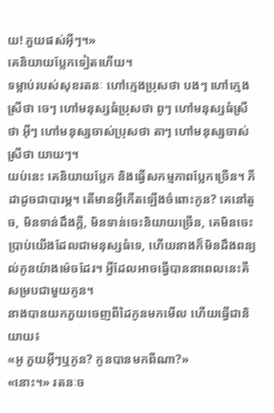យ! ភួយផស់អ៊ីៗ។»
គេនិយាយប្លែកទៀតហើយ។
ទម្លាប់របស់សុខរតនៈ ហៅក្មេងប្រុសថា បងៗ ហៅក្មេងស្រីថា ចេៗ ហៅមនុស្សធំប្រុសថា ពូៗ ហៅមនុស្សធំស្រីថា អ៊ីៗ ហៅមនុស្សចាស់ប្រុសថា តាៗ ហៅមនុស្សចាស់ស្រីថា យាយៗ។
យប់នេះ គេនិយាយប្លែក និងធ្វើសកម្មភាពប្លែកច្រើន។ ភីដាដូចជាបារម្ភ។ តើមានអ្វីកើតឡើងចំពោះកូន? គេនៅតូច, មិនទាន់ដឹងក្តី, មិនទាន់ចេះនិយាយច្រើន, គេមិនចេះប្រាប់យើងដែលជាមនុស្សធំទេ, ហើយនាងក៏មិនដឹងពន្យល់កូនយ៉ាងម៉េចដែរ។ អ្វីដែលអាចធ្វើបាននាពេលនេះគឺសម្របជាមួយកូន។
នាងបានយកភួយចេញពីដៃកូនមកមើល ហើយធ្វើជានិយាយ៖
«អូ ភួយអ៊ីៗឬកូន? កូនបានមកពីណា?»
«នោះ។» រតនៈច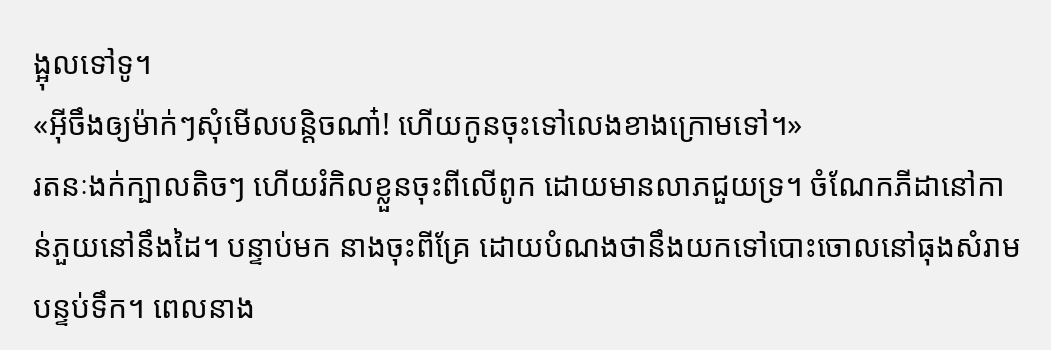ង្អុលទៅទូ។
«អ៊ីចឹងឲ្យម៉ាក់ៗសុំមើលបន្តិចណា៎! ហើយកូនចុះទៅលេងខាងក្រោមទៅ។»
រតនៈងក់ក្បាលតិចៗ ហើយរំកិលខ្លួនចុះពីលើពូក ដោយមានលាភជួយទ្រ។ ចំណែកភីដានៅកាន់ភួយនៅនឹងដៃ។ បន្ទាប់មក នាងចុះពីគ្រែ ដោយបំណងថានឹងយកទៅបោះចោលនៅធុងសំរាមបន្ទប់ទឹក។ ពេលនាង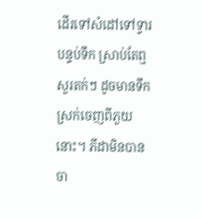ដើរទៅសំដៅទៅទ្វារបន្ទប់ទឹក ស្រាប់តែឮសួរតក់ៗ ដូចមានទឹកស្រក់ចេញពីភួយនោះ។ ភីដាមិនបានចា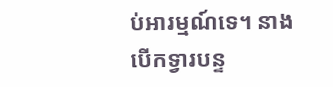ប់អារម្មណ៍ទេ។ នាងបើកទ្វារបន្ទ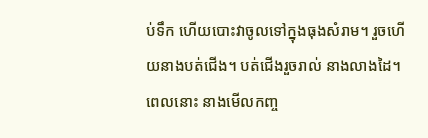ប់ទឹក ហើយបោះវាចូលទៅក្នុងធុងសំរាម។ រួចហើយនាងបត់ជើង។ បត់ជើងរួចរាល់ នាងលាងដៃ។ ពេលនោះ នាងមើលកញ្ច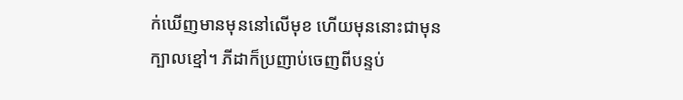ក់ឃើញមានមុននៅលើមុខ ហើយមុននោះជាមុនក្បាលខ្មៅ។ ភីដាក៏ប្រញាប់ចេញពីបន្ទប់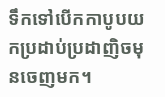ទឹកទៅបើកកាបូបយកប្រដាប់ប្រដាញិចមុនចេញមក។